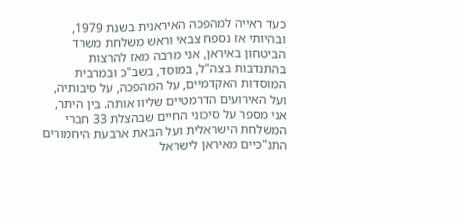כעד ראייה למהפכה האיראנית בשנת 1979, ובהיותי אז נספח צבאי וראש משלחת משרד הביטחון באיראן, אני מרבה מאז להרצות בהתנדבות בצה"ל, במוסד, בשב"כ ובמרבית המוסדות האקדמיים, על המהפכה, על סיבותיה, ועל האירועים הדרמטיים שליוו אותה. בין היתר, אני מספר על סיכוני החיים שבהצלת 33 חברי המשלחת הישראלית ועל הבאת ארבעת היחמורים התנ"כיים מאיראן לישראל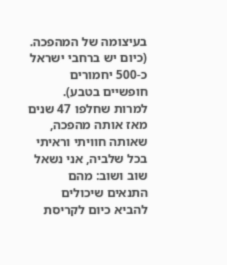בעיצומה של המהפכה. (כיום יש ברחבי ישראל כ-500 יחמורים חופשיים בטבע). למרות שחלפו 47 שנים מאז אותה מהפכה, שאותה חוויתי וראיתי בכל שלביה, אני נשאל שוב ושוב: מהם התנאים שיכולים להביא כיום לקריסת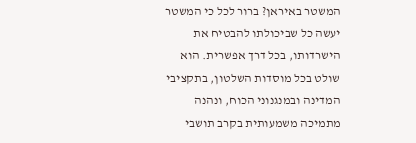המשטר באיראן? ברור לכל כי המשטר יעשה כל שביכולתו להבטיח את הישרדותו, בכל דרך אפשרית. הוא שולט בכל מוסדות השלטון, בתקציבי המדינה ובמנגנוני הכוח, ונהנה מתמיכה משמעותית בקרב תושבי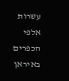עשרות אלפי הכפרים באיראן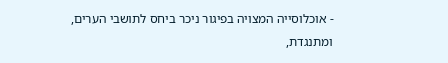- אוכלוסייה המצויה בפיגור ניכר ביחס לתושבי הערים, ומתנגדת,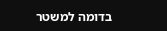בדומה למשטר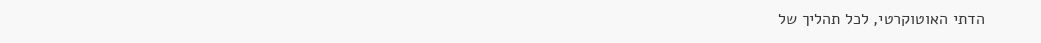הדתי האוטוקרטי, לכל תהליך של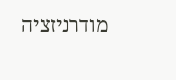מודרניזציה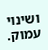ושינוי עמוק.